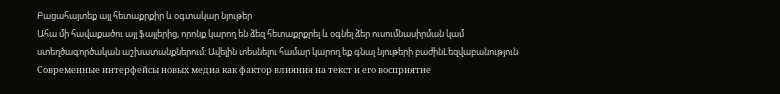Բացահայտեք այլ հետաքրքիր և օգտակար նյութեր
Ահա մի հավաքածու այլ ֆայլերից, որոնք կարող են ձեզ հետաքրքրել և օգնել ձեր ուսումնասիրման կամ ստեղծագործական աշխատանքներում: Ավելին տեսնելու համար կարող եք գնալ նյութերի բաժինLեզվաբանություն
Современные интерфейсы новых медиа как фактор влияния на текст и его восприятие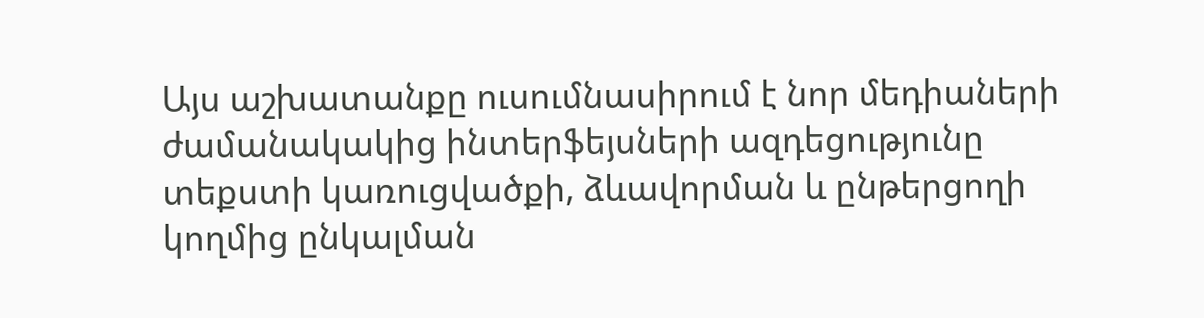Այս աշխատանքը ուսումնասիրում է նոր մեդիաների ժամանակակից ինտերֆեյսների ազդեցությունը տեքստի կառուցվածքի, ձևավորման և ընթերցողի կողմից ընկալման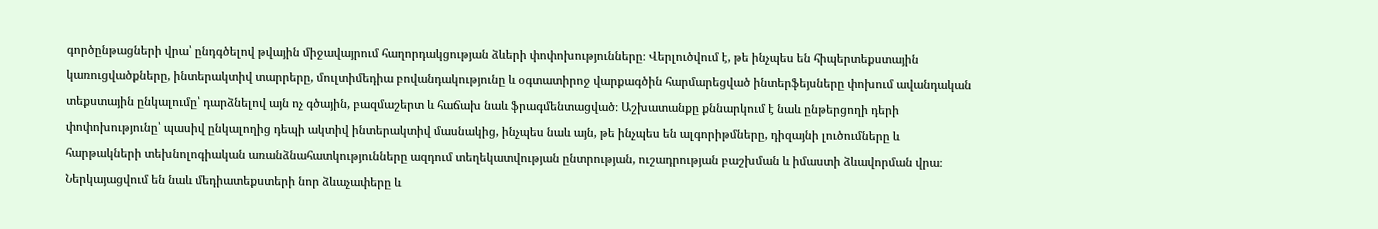գործընթացների վրա՝ ընդգծելով թվային միջավայրում հաղորդակցության ձևերի փոփոխությունները։ Վերլուծվում է, թե ինչպես են հիպերտեքստային կառուցվածքները, ինտերակտիվ տարրերը, մուլտիմեդիա բովանդակությունը և օգտատիրոջ վարքագծին հարմարեցված ինտերֆեյսները փոխում ավանդական տեքստային ընկալումը՝ դարձնելով այն ոչ գծային, բազմաշերտ և հաճախ նաև ֆրագմենտացված։ Աշխատանքը քննարկում է նաև ընթերցողի դերի փոփոխությունը՝ պասիվ ընկալողից դեպի ակտիվ ինտերակտիվ մասնակից, ինչպես նաև այն, թե ինչպես են ալգորիթմները, դիզայնի լուծումները և հարթակների տեխնոլոգիական առանձնահատկությունները ազդում տեղեկատվության ընտրության, ուշադրության բաշխման և իմաստի ձևավորման վրա։ Ներկայացվում են նաև մեդիատեքստերի նոր ձևաչափերը և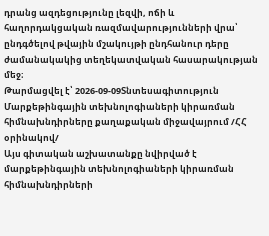դրանց ազդեցությունը լեզվի, ոճի և հաղորդակցական ռազմավարությունների վրա՝ ընդգծելով թվային մշակույթի ընդհանուր դերը ժամանակակից տեղեկատվական հասարակության մեջ։
Թարմացվել է՝ 2026-09-09Տնտեսագիտություն
Մարքեթինգային տեխնոլոգիաների կիրառման հիմնախնդիրները քաղաքական միջավայրում /ՀՀ օրինակով/
Այս գիտական աշխատանքը նվիրված է մարքեթինգային տեխնոլոգիաների կիրառման հիմնախնդիրների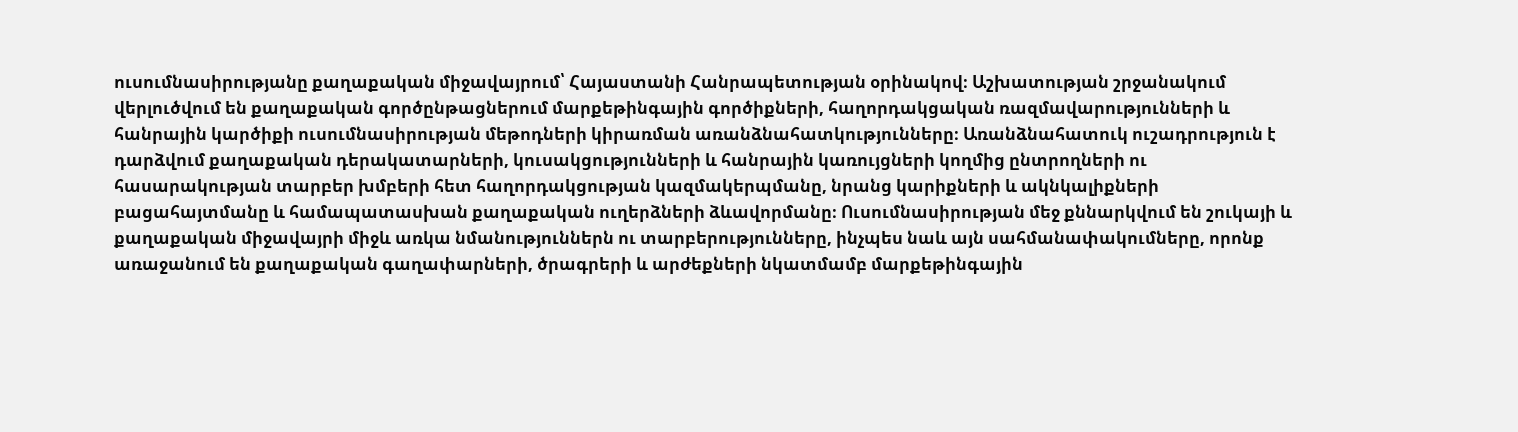ուսումնասիրությանը քաղաքական միջավայրում՝ Հայաստանի Հանրապետության օրինակով։ Աշխատության շրջանակում վերլուծվում են քաղաքական գործընթացներում մարքեթինգային գործիքների, հաղորդակցական ռազմավարությունների և հանրային կարծիքի ուսումնասիրության մեթոդների կիրառման առանձնահատկությունները։ Առանձնահատուկ ուշադրություն է դարձվում քաղաքական դերակատարների, կուսակցությունների և հանրային կառույցների կողմից ընտրողների ու հասարակության տարբեր խմբերի հետ հաղորդակցության կազմակերպմանը, նրանց կարիքների և ակնկալիքների բացահայտմանը և համապատասխան քաղաքական ուղերձների ձևավորմանը։ Ուսումնասիրության մեջ քննարկվում են շուկայի և քաղաքական միջավայրի միջև առկա նմանություններն ու տարբերությունները, ինչպես նաև այն սահմանափակումները, որոնք առաջանում են քաղաքական գաղափարների, ծրագրերի և արժեքների նկատմամբ մարքեթինգային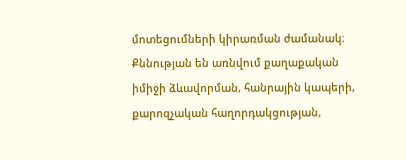մոտեցումների կիրառման ժամանակ։ Քննության են առնվում քաղաքական իմիջի ձևավորման, հանրային կապերի, քարոզչական հաղորդակցության,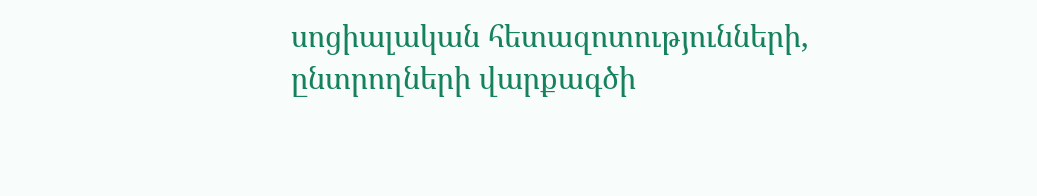սոցիալական հետազոտությունների, ընտրողների վարքագծի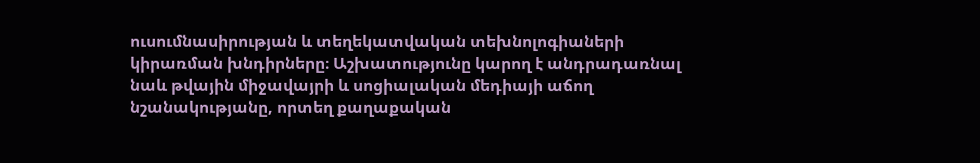ուսումնասիրության և տեղեկատվական տեխնոլոգիաների կիրառման խնդիրները։ Աշխատությունը կարող է անդրադառնալ նաև թվային միջավայրի և սոցիալական մեդիայի աճող նշանակությանը, որտեղ քաղաքական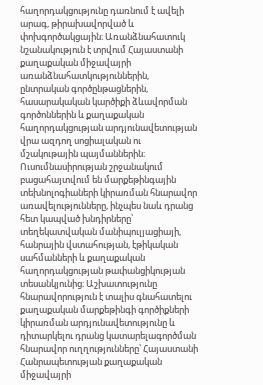հաղորդակցությունը դառնում է ավելի արագ, թիրախավորված և փոխգործակցային։ Առանձնահատուկ նշանակություն է տրվում Հայաստանի քաղաքական միջավայրի առանձնահատկություններին, ընտրական գործընթացներին, հասարակական կարծիքի ձևավորման գործոններին և քաղաքական հաղորդակցության արդյունավետության վրա ազդող սոցիալական ու մշակութային պայմաններին։ Ուսումնասիրության շրջանակում բացահայտվում են մարքեթինգային տեխնոլոգիաների կիրառման հնարավոր առավելությունները, ինչպես նաև դրանց հետ կապված խնդիրները՝ տեղեկատվական մանիպուլյացիայի, հանրային վստահության, էթիկական սահմանների և քաղաքական հաղորդակցության թափանցիկության տեսանկյունից։ Աշխատությունը հնարավորություն է տալիս գնահատելու քաղաքական մարքեթինգի գործիքների կիրառման արդյունավետությունը և դիտարկելու դրանց կատարելագործման հնարավոր ուղղությունները՝ Հայաստանի Հանրապետության քաղաքական միջավայրի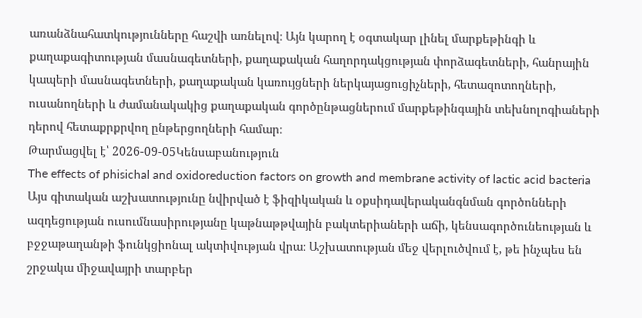առանձնահատկությունները հաշվի առնելով։ Այն կարող է օգտակար լինել մարքեթինգի և քաղաքագիտության մասնագետների, քաղաքական հաղորդակցության փորձագետների, հանրային կապերի մասնագետների, քաղաքական կառույցների ներկայացուցիչների, հետազոտողների, ուսանողների և ժամանակակից քաղաքական գործընթացներում մարքեթինգային տեխնոլոգիաների դերով հետաքրքրվող ընթերցողների համար։
Թարմացվել է՝ 2026-09-05Կենսաբանություն
The effects of phisichal and oxidoreduction factors on growth and membrane activity of lactic acid bacteria
Այս գիտական աշխատությունը նվիրված է ֆիզիկական և օքսիդավերականգնման գործոնների ազդեցության ուսումնասիրությանը կաթնաթթվային բակտերիաների աճի, կենսագործունեության և բջջաթաղանթի ֆունկցիոնալ ակտիվության վրա։ Աշխատության մեջ վերլուծվում է, թե ինչպես են շրջակա միջավայրի տարբեր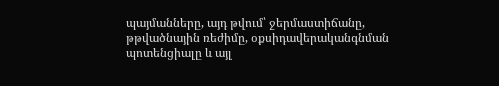պայմանները, այդ թվում՝ ջերմաստիճանը, թթվածնային ռեժիմը, օքսիդավերականգնման պոտենցիալը և այլ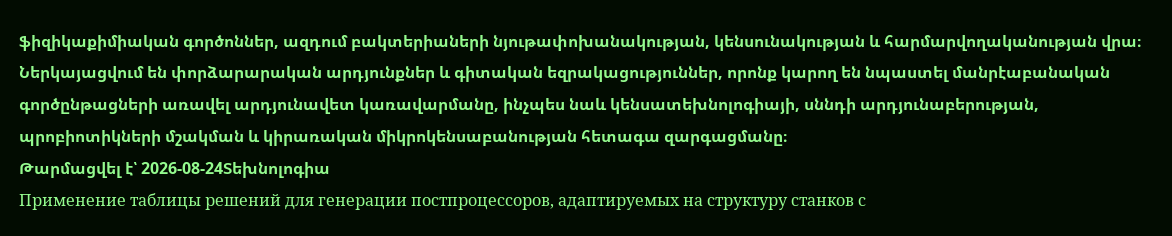ֆիզիկաքիմիական գործոններ, ազդում բակտերիաների նյութափոխանակության, կենսունակության և հարմարվողականության վրա։ Ներկայացվում են փորձարարական արդյունքներ և գիտական եզրակացություններ, որոնք կարող են նպաստել մանրէաբանական գործընթացների առավել արդյունավետ կառավարմանը, ինչպես նաև կենսատեխնոլոգիայի, սննդի արդյունաբերության, պրոբիոտիկների մշակման և կիրառական միկրոկենսաբանության հետագա զարգացմանը։
Թարմացվել է՝ 2026-08-24Տեխնոլոգիա
Применение таблицы решений для генерации постпроцессоров, адаптируемых на структуру станков с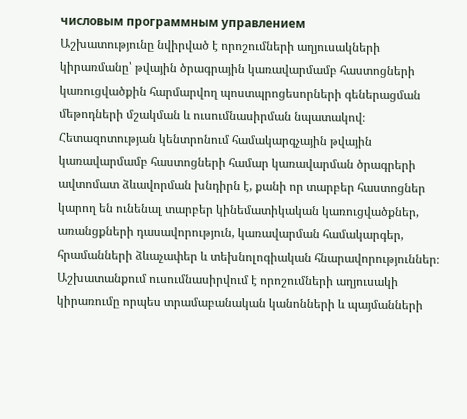числовым программным управлением
Աշխատությունը նվիրված է որոշումների աղյուսակների կիրառմանը՝ թվային ծրագրային կառավարմամբ հաստոցների կառուցվածքին հարմարվող պոստպրոցեսորների գեներացման մեթոդների մշակման և ուսումնասիրման նպատակով։ Հետազոտության կենտրոնում համակարգչային թվային կառավարմամբ հաստոցների համար կառավարման ծրագրերի ավտոմատ ձևավորման խնդիրն է, քանի որ տարբեր հաստոցներ կարող են ունենալ տարբեր կինեմատիկական կառուցվածքներ, առանցքների դասավորություն, կառավարման համակարգեր, հրամանների ձևաչափեր և տեխնոլոգիական հնարավորություններ։ Աշխատանքում ուսումնասիրվում է որոշումների աղյուսակի կիրառումը որպես տրամաբանական կանոնների և պայմանների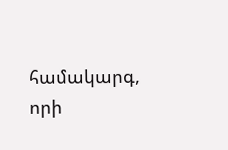համակարգ, որի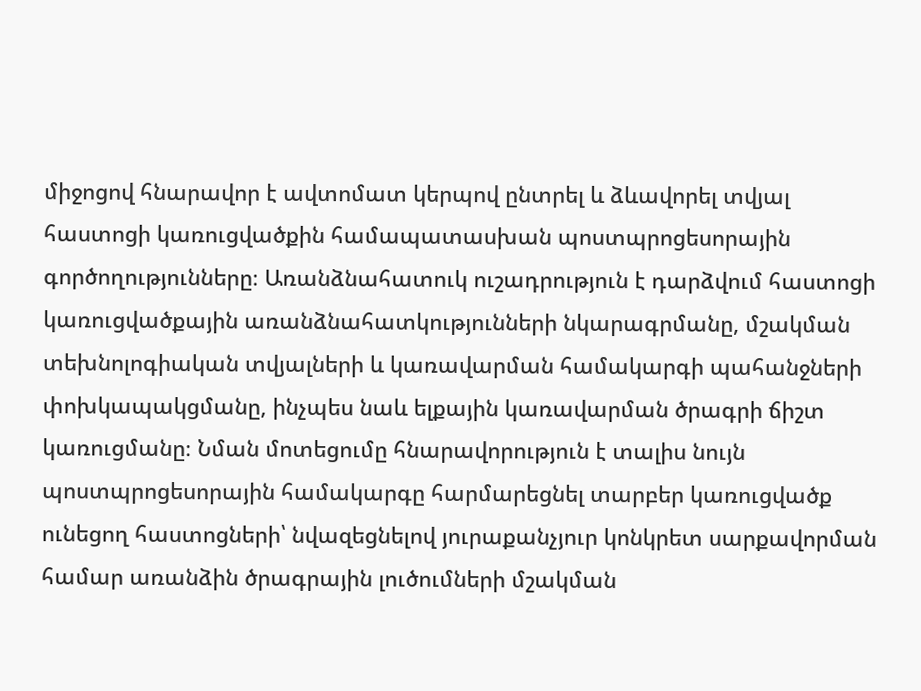միջոցով հնարավոր է ավտոմատ կերպով ընտրել և ձևավորել տվյալ հաստոցի կառուցվածքին համապատասխան պոստպրոցեսորային գործողությունները։ Առանձնահատուկ ուշադրություն է դարձվում հաստոցի կառուցվածքային առանձնահատկությունների նկարագրմանը, մշակման տեխնոլոգիական տվյալների և կառավարման համակարգի պահանջների փոխկապակցմանը, ինչպես նաև ելքային կառավարման ծրագրի ճիշտ կառուցմանը։ Նման մոտեցումը հնարավորություն է տալիս նույն պոստպրոցեսորային համակարգը հարմարեցնել տարբեր կառուցվածք ունեցող հաստոցների՝ նվազեցնելով յուրաքանչյուր կոնկրետ սարքավորման համար առանձին ծրագրային լուծումների մշակման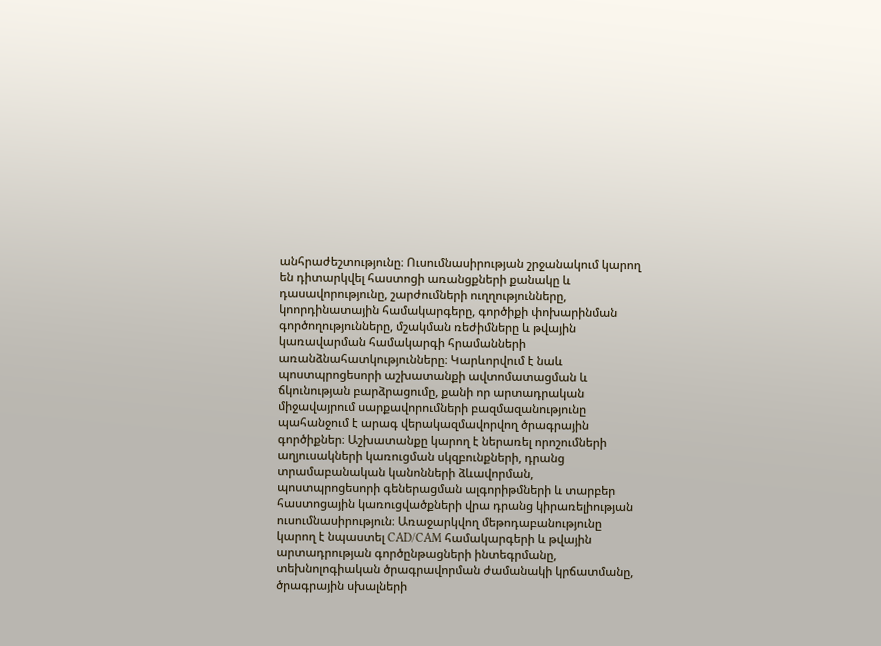անհրաժեշտությունը։ Ուսումնասիրության շրջանակում կարող են դիտարկվել հաստոցի առանցքների քանակը և դասավորությունը, շարժումների ուղղությունները, կոորդինատային համակարգերը, գործիքի փոխարինման գործողությունները, մշակման ռեժիմները և թվային կառավարման համակարգի հրամանների առանձնահատկությունները։ Կարևորվում է նաև պոստպրոցեսորի աշխատանքի ավտոմատացման և ճկունության բարձրացումը, քանի որ արտադրական միջավայրում սարքավորումների բազմազանությունը պահանջում է արագ վերակազմավորվող ծրագրային գործիքներ։ Աշխատանքը կարող է ներառել որոշումների աղյուսակների կառուցման սկզբունքների, դրանց տրամաբանական կանոնների ձևավորման, պոստպրոցեսորի գեներացման ալգորիթմների և տարբեր հաստոցային կառուցվածքների վրա դրանց կիրառելիության ուսումնասիրություն։ Առաջարկվող մեթոդաբանությունը կարող է նպաստել CAD/CAM համակարգերի և թվային արտադրության գործընթացների ինտեգրմանը, տեխնոլոգիական ծրագրավորման ժամանակի կրճատմանը, ծրագրային սխալների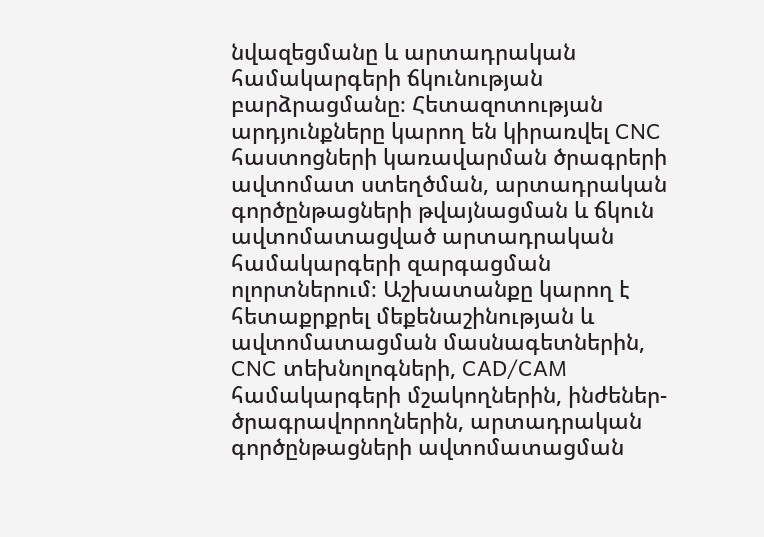նվազեցմանը և արտադրական համակարգերի ճկունության բարձրացմանը։ Հետազոտության արդյունքները կարող են կիրառվել CNC հաստոցների կառավարման ծրագրերի ավտոմատ ստեղծման, արտադրական գործընթացների թվայնացման և ճկուն ավտոմատացված արտադրական համակարգերի զարգացման ոլորտներում։ Աշխատանքը կարող է հետաքրքրել մեքենաշինության և ավտոմատացման մասնագետներին, CNC տեխնոլոգների, CAD/CAM համակարգերի մշակողներին, ինժեներ-ծրագրավորողներին, արտադրական գործընթացների ավտոմատացման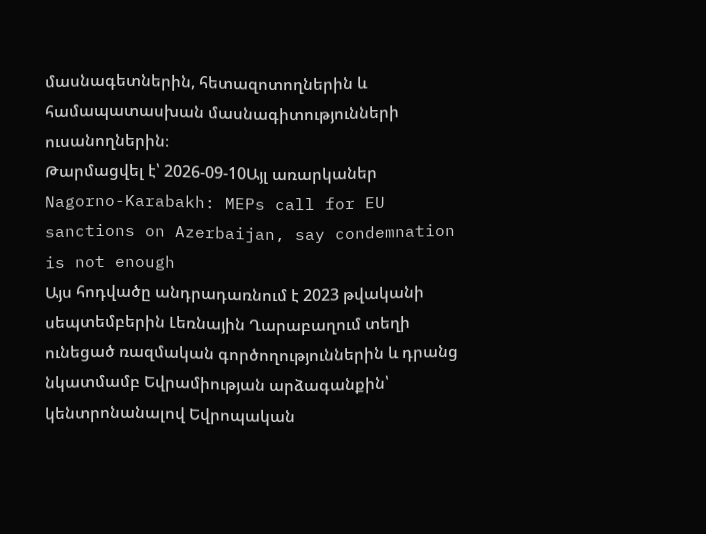մասնագետներին, հետազոտողներին և համապատասխան մասնագիտությունների ուսանողներին։
Թարմացվել է՝ 2026-09-10Այլ առարկաներ
Nagorno-Karabakh: MEPs call for EU sanctions on Azerbaijan, say condemnation is not enough
Այս հոդվածը անդրադառնում է 2023 թվականի սեպտեմբերին Լեռնային Ղարաբաղում տեղի ունեցած ռազմական գործողություններին և դրանց նկատմամբ Եվրամիության արձագանքին՝ կենտրոնանալով Եվրոպական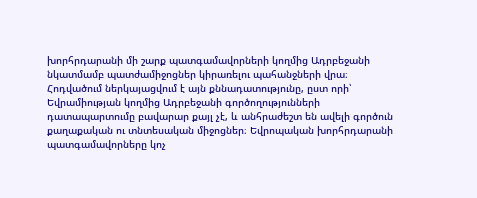խորհրդարանի մի շարք պատգամավորների կողմից Ադրբեջանի նկատմամբ պատժամիջոցներ կիրառելու պահանջների վրա։ Հոդվածում ներկայացվում է այն քննադատությունը, ըստ որի՝ Եվրամիության կողմից Ադրբեջանի գործողությունների դատապարտումը բավարար քայլ չէ, և անհրաժեշտ են ավելի գործուն քաղաքական ու տնտեսական միջոցներ։ Եվրոպական խորհրդարանի պատգամավորները կոչ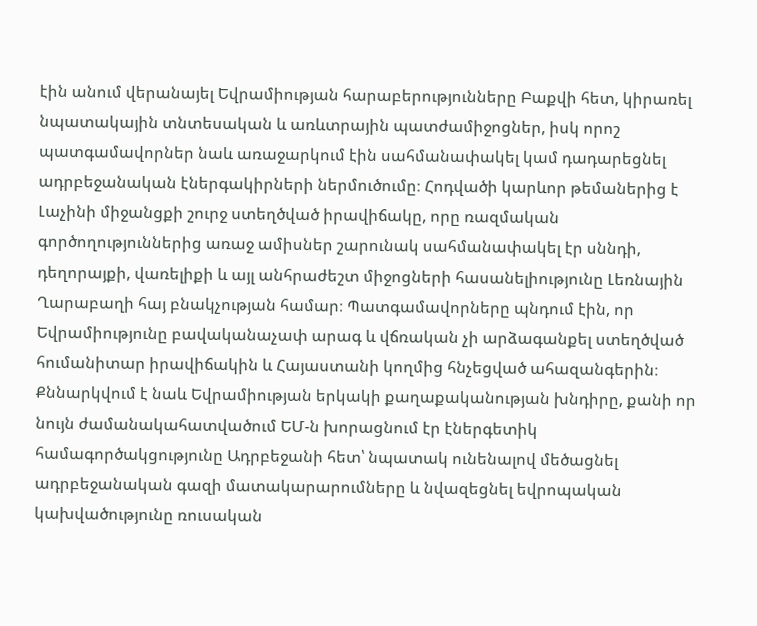էին անում վերանայել Եվրամիության հարաբերությունները Բաքվի հետ, կիրառել նպատակային տնտեսական և առևտրային պատժամիջոցներ, իսկ որոշ պատգամավորներ նաև առաջարկում էին սահմանափակել կամ դադարեցնել ադրբեջանական էներգակիրների ներմուծումը։ Հոդվածի կարևոր թեմաներից է Լաչինի միջանցքի շուրջ ստեղծված իրավիճակը, որը ռազմական գործողություններից առաջ ամիսներ շարունակ սահմանափակել էր սննդի, դեղորայքի, վառելիքի և այլ անհրաժեշտ միջոցների հասանելիությունը Լեռնային Ղարաբաղի հայ բնակչության համար։ Պատգամավորները պնդում էին, որ Եվրամիությունը բավականաչափ արագ և վճռական չի արձագանքել ստեղծված հումանիտար իրավիճակին և Հայաստանի կողմից հնչեցված ահազանգերին։ Քննարկվում է նաև Եվրամիության երկակի քաղաքականության խնդիրը, քանի որ նույն ժամանակահատվածում ԵՄ-ն խորացնում էր էներգետիկ համագործակցությունը Ադրբեջանի հետ՝ նպատակ ունենալով մեծացնել ադրբեջանական գազի մատակարարումները և նվազեցնել եվրոպական կախվածությունը ռուսական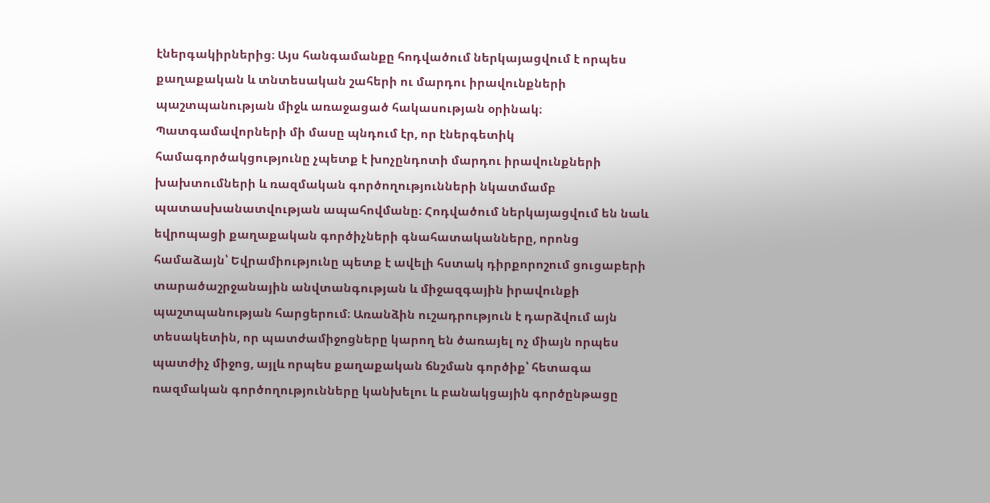էներգակիրներից։ Այս հանգամանքը հոդվածում ներկայացվում է որպես քաղաքական և տնտեսական շահերի ու մարդու իրավունքների պաշտպանության միջև առաջացած հակասության օրինակ։ Պատգամավորների մի մասը պնդում էր, որ էներգետիկ համագործակցությունը չպետք է խոչընդոտի մարդու իրավունքների խախտումների և ռազմական գործողությունների նկատմամբ պատասխանատվության ապահովմանը։ Հոդվածում ներկայացվում են նաև եվրոպացի քաղաքական գործիչների գնահատականները, որոնց համաձայն՝ Եվրամիությունը պետք է ավելի հստակ դիրքորոշում ցուցաբերի տարածաշրջանային անվտանգության և միջազգային իրավունքի պաշտպանության հարցերում։ Առանձին ուշադրություն է դարձվում այն տեսակետին, որ պատժամիջոցները կարող են ծառայել ոչ միայն որպես պատժիչ միջոց, այլև որպես քաղաքական ճնշման գործիք՝ հետագա ռազմական գործողությունները կանխելու և բանակցային գործընթացը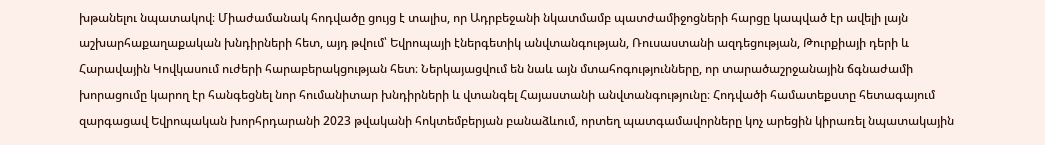խթանելու նպատակով։ Միաժամանակ հոդվածը ցույց է տալիս, որ Ադրբեջանի նկատմամբ պատժամիջոցների հարցը կապված էր ավելի լայն աշխարհաքաղաքական խնդիրների հետ, այդ թվում՝ Եվրոպայի էներգետիկ անվտանգության, Ռուսաստանի ազդեցության, Թուրքիայի դերի և Հարավային Կովկասում ուժերի հարաբերակցության հետ։ Ներկայացվում են նաև այն մտահոգությունները, որ տարածաշրջանային ճգնաժամի խորացումը կարող էր հանգեցնել նոր հումանիտար խնդիրների և վտանգել Հայաստանի անվտանգությունը։ Հոդվածի համատեքստը հետագայում զարգացավ Եվրոպական խորհրդարանի 2023 թվականի հոկտեմբերյան բանաձևում, որտեղ պատգամավորները կոչ արեցին կիրառել նպատակային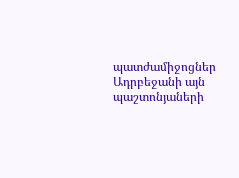պատժամիջոցներ Ադրբեջանի այն պաշտոնյաների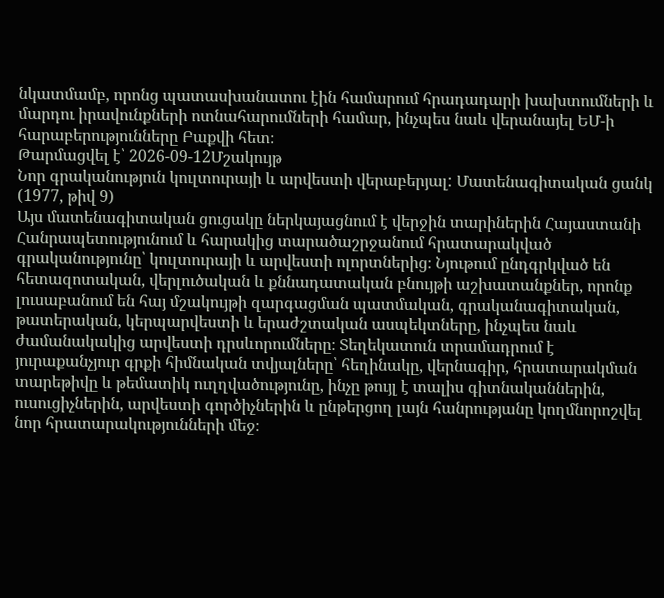նկատմամբ, որոնց պատասխանատու էին համարում հրադադարի խախտումների և մարդու իրավունքների ոտնահարումների համար, ինչպես նաև վերանայել ԵՄ-ի հարաբերությունները Բաքվի հետ։
Թարմացվել է՝ 2026-09-12Մշակույթ
Նոր գրականություն կուլտուրայի և արվեստի վերաբերյալ: Մատենագիտական ցանկ (1977, թիվ 9)
Այս մատենագիտական ցուցակը ներկայացնում է վերջին տարիներին Հայաստանի Հանրապետությունում և հարակից տարածաշրջանում հրատարակված գրականությունը՝ կուլտուրայի և արվեստի ոլորտներից։ Նյութում ընդգրկված են հետազոտական, վերլուծական և քննադատական բնույթի աշխատանքներ, որոնք լուսաբանում են հայ մշակույթի զարգացման պատմական, գրականագիտական, թատերական, կերպարվեստի և երաժշտական ասպեկտները, ինչպես նաև ժամանակակից արվեստի դրսևորումները։ Տեղեկատուն տրամադրում է յուրաքանչյուր գրքի հիմնական տվյալները՝ հեղինակը, վերնագիր, հրատարակման տարեթիվը և թեմատիկ ուղղվածությունը, ինչը թույլ է տալիս գիտնականներին, ուսուցիչներին, արվեստի գործիչներին և ընթերցող լայն հանրությանը կողմնորոշվել նոր հրատարակությունների մեջ։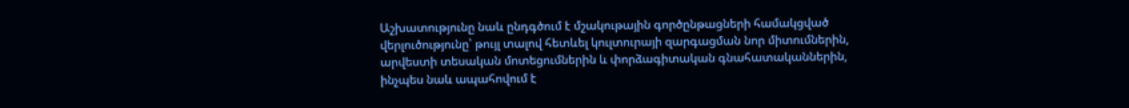Աշխատությունը նաև ընդգծում է մշակութային գործընթացների համակցված վերլուծությունը՝ թույլ տալով հետևել կուլտուրայի զարգացման նոր միտումներին, արվեստի տեսական մոտեցումներին և փորձագիտական գնահատականներին, ինչպես նաև ապահովում է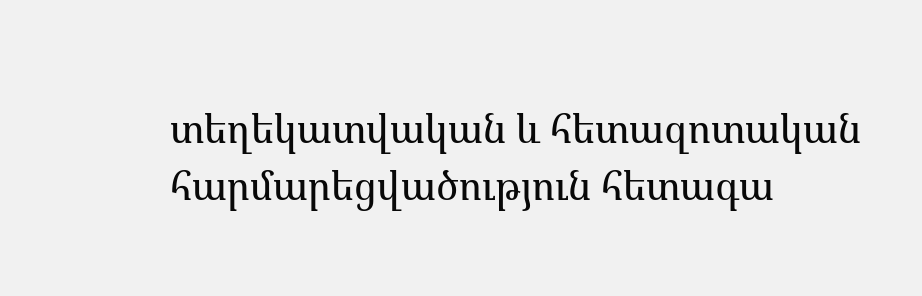տեղեկատվական և հետազոտական հարմարեցվածություն հետագա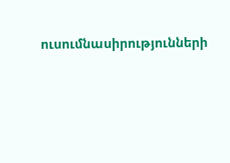ուսումնասիրությունների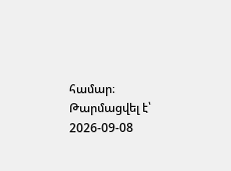համար։
Թարմացվել է՝ 2026-09-08